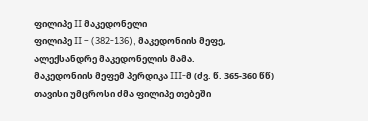ფილიპე II მაკედონელი
ფილიპე II – (382-136), მაკედონიის მეფე, ალექსანდრე მაკედონელის მამა.
მაკედონიის მეფემ პერდიკა III-მ (ძვ. წ. 365-360 წწ) თავისი უმცროსი ძმა ფილიპე თებეში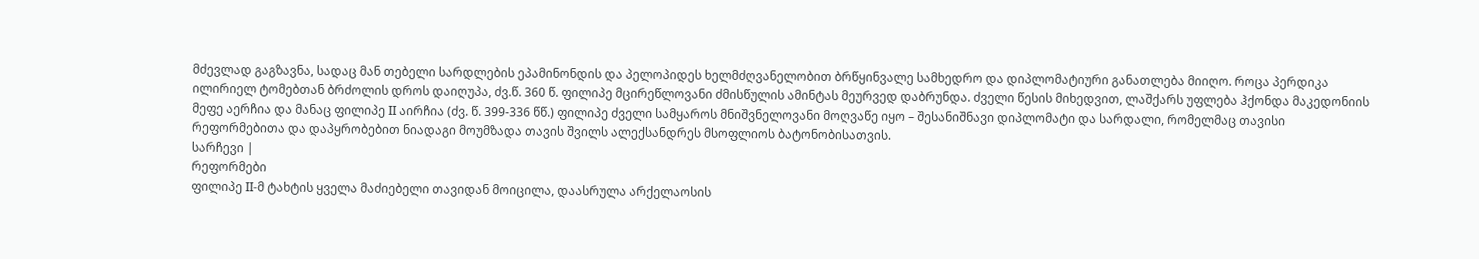მძევლად გაგზავნა, სადაც მან თებელი სარდლების ეპამინონდის და პელოპიდეს ხელმძღვანელობით ბრწყინვალე სამხედრო და დიპლომატიური განათლება მიიღო. როცა პერდიკა ილირიელ ტომებთან ბრძოლის დროს დაიღუპა, ძვ.წ. 360 წ. ფილიპე მცირეწლოვანი ძმისწულის ამინტას მეურვედ დაბრუნდა. ძველი წესის მიხედვით, ლაშქარს უფლება ჰქონდა მაკედონიის მეფე აერჩია და მანაც ფილიპე II აირჩია (ძვ. წ. 399-336 წწ.) ფილიპე ძველი სამყაროს მნიშვნელოვანი მოღვაწე იყო – შესანიშნავი დიპლომატი და სარდალი, რომელმაც თავისი რეფორმებითა და დაპყრობებით ნიადაგი მოუმზადა თავის შვილს ალექსანდრეს მსოფლიოს ბატონობისათვის.
სარჩევი |
რეფორმები
ფილიპე II-მ ტახტის ყველა მაძიებელი თავიდან მოიცილა, დაასრულა არქელაოსის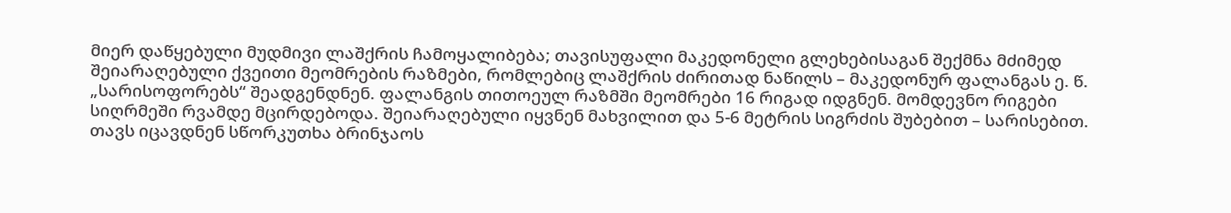მიერ დაწყებული მუდმივი ლაშქრის ჩამოყალიბება; თავისუფალი მაკედონელი გლეხებისაგან შექმნა მძიმედ შეიარაღებული ქვეითი მეომრების რაზმები, რომლებიც ლაშქრის ძირითად ნაწილს – მაკედონურ ფალანგას ე. წ. „სარისოფორებს“ შეადგენდნენ. ფალანგის თითოეულ რაზმში მეომრები 16 რიგად იდგნენ. მომდევნო რიგები სიღრმეში რვამდე მცირდებოდა. შეიარაღებული იყვნენ მახვილით და 5-6 მეტრის სიგრძის შუბებით – სარისებით. თავს იცავდნენ სწორკუთხა ბრინჯაოს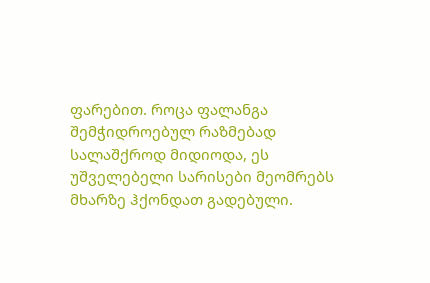ფარებით. როცა ფალანგა შემჭიდროებულ რაზმებად სალაშქროდ მიდიოდა, ეს უშველებელი სარისები მეომრებს მხარზე ჰქონდათ გადებული.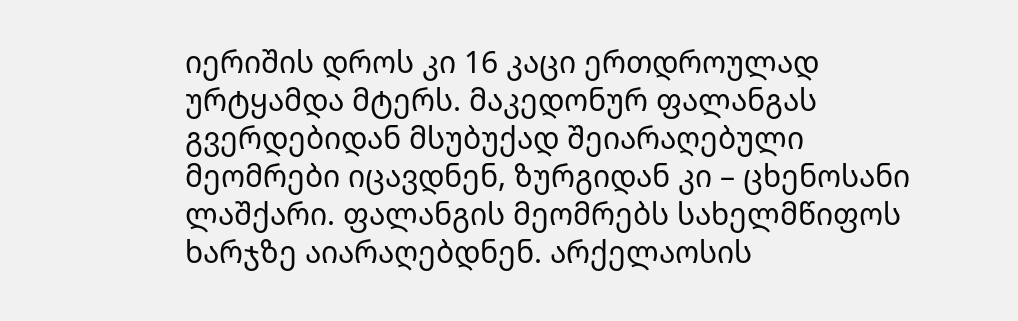იერიშის დროს კი 16 კაცი ერთდროულად ურტყამდა მტერს. მაკედონურ ფალანგას გვერდებიდან მსუბუქად შეიარაღებული მეომრები იცავდნენ, ზურგიდან კი – ცხენოსანი ლაშქარი. ფალანგის მეომრებს სახელმწიფოს ხარჯზე აიარაღებდნენ. არქელაოსის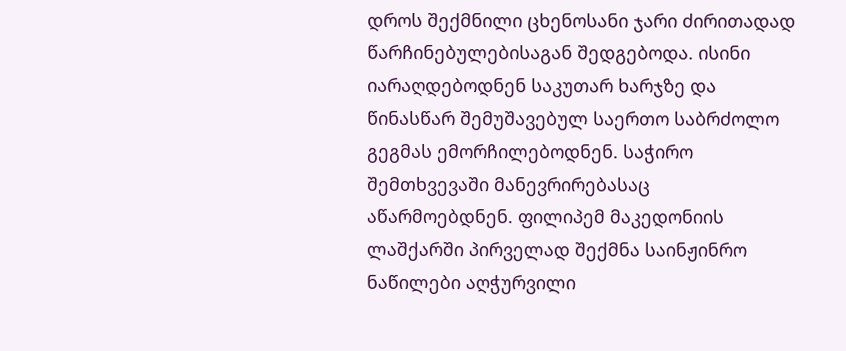დროს შექმნილი ცხენოსანი ჯარი ძირითადად წარჩინებულებისაგან შედგებოდა. ისინი იარაღდებოდნენ საკუთარ ხარჯზე და წინასწარ შემუშავებულ საერთო საბრძოლო გეგმას ემორჩილებოდნენ. საჭირო შემთხვევაში მანევრირებასაც აწარმოებდნენ. ფილიპემ მაკედონიის ლაშქარში პირველად შექმნა საინჟინრო ნაწილები აღჭურვილი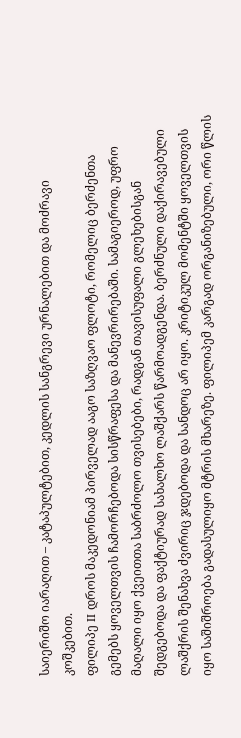საიერიშო იარაღით – კატაპულტებით, კედლის სანგრევი ურნალებით და მოძრავი კოშკებით.
ფილიპე II დროს მაკედონიამ პირველად ააგო საზღვაო ფლოტი, რომელიც ბერძენთა გემებს ყოველთვის ჩამორჩებოდა სისწრაფესა და მანევრირებაში. სამაგიეროდ, უფრო მაღალი იყო ქვეითთა საბრძოლო თვისებები, რადგან თავისუფალი გლეხებისგან შედგებოდა და ფაქტიურად სახალხო ლაშქარს წარმოადგენდა. ბერძნული დაქირავებული ლაშქრის შენახვა ძვირიც ჯდებოდა და სანდოც არ იყო. კრიტიკულ მომენტში ყოველთვის იყო საშიშროება გადასულიყო მტრის მხარეზე. ფილიპემ კარგად ორგანიზებული, ორი წლის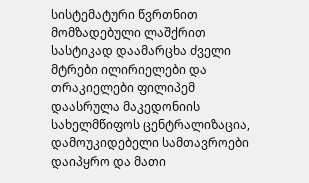სისტემატური წვრთნით მომზადებული ლაშქრით სასტიკად დაამარცხა ძველი მტრები ილირიელები და თრაკიელები ფილიპემ დაასრულა მაკედონიის სახელმწიფოს ცენტრალიზაცია, დამოუკიდებელი სამთავროები დაიპყრო და მათი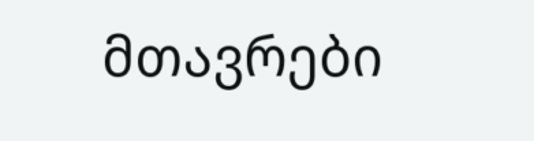მთავრები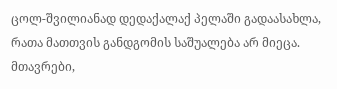ცოლ-შვილიანად დედაქალაქ პელაში გადაასახლა, რათა მათთვის განდგომის საშუალება არ მიეცა. მთავრები,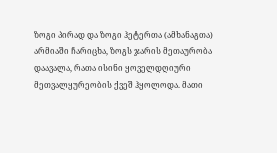ზოგი პირად და ზოგი ჰეტერთა (ამხანაგთა) არმიაში ჩარიცხა, ზოგს ჯარის მეთაურობა დაავალა, რათა ისინი ყოველდღიური მეთვალყურეობის ქვეშ ჰყოლოდა. მათი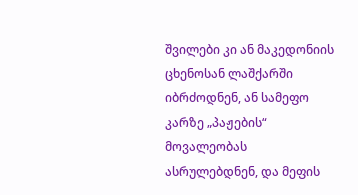შვილები კი ან მაკედონიის ცხენოსან ლაშქარში იბრძოდნენ, ან სამეფო კარზე „პაჟების“ მოვალეობას ასრულებდნენ, და მეფის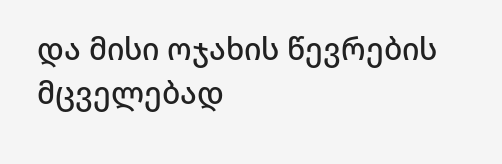და მისი ოჯახის წევრების მცველებად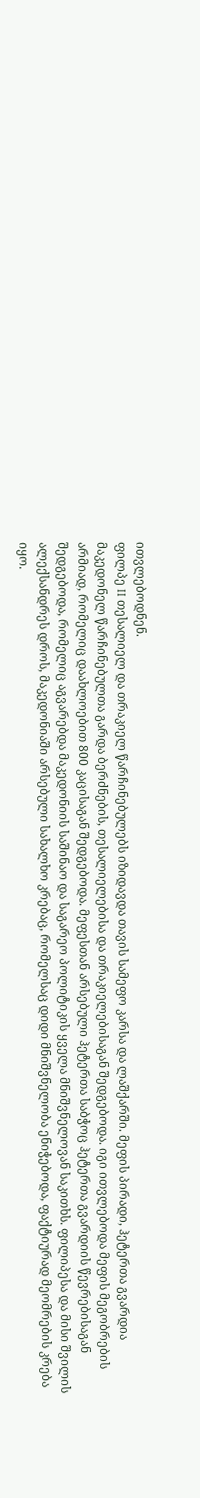ითვლებოდნენ.
ფილპე II თესალიელ და თრაკიელ წარჩინებულებს იზიდავდა თავის სამეფო კარსა და ლაშქარში. მეფის პირადი, ჰეტერთა გვარდია მაკედონელ წარჩინებულთა გარდა ბერძნების, თესალიელებისა და თრაკიელებისაგან შედგებოდა. იგი ითვლებოდა მეფის მეგობრების არმიად, რომელიც დაახლოებით 800 კაცისაგან შედგებოდა. მეფესთან არსებული ჰეტერთა საბჭოც ჰეტერთა გვარდიის წევრებისაგან შედგებოდა, რომელიც აგვარებდა მაკედონიის საშინაო და საგარეო პოლიტიკის ყველა მნიშვნელოვან საკითხს. ფილიპესა და მისი შვილის ალექსანდრეს დროს, მაკედონიაში არსებული სახალხო კრებაც, რომელსაც დიდი მნიშვნელობა ენიჭებოდა, ფაქტიურად მეომრების კრება იყო.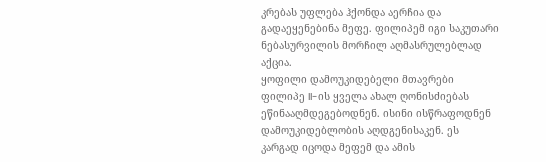კრებას უფლება ჰქონდა აერჩია და გადაეყენებინა მეფე. ფილიპემ იგი საკუთარი ნებასურვილის მორჩილ აღმასრულებლად აქცია.
ყოფილი დამოუკიდებელი მთავრები ფილიპე II-ის ყველა ახალ ღონისძიებას ეწინააღმდეგებოდნენ. ისინი ისწრაფოდნენ დამოუკიდებლობის აღდგენისაკენ. ეს კარგად იცოდა მეფემ და ამის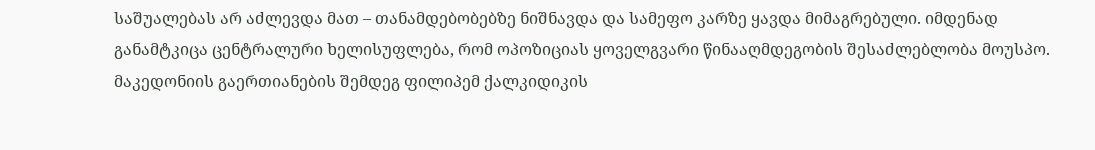საშუალებას არ აძლევდა მათ – თანამდებობებზე ნიშნავდა და სამეფო კარზე ყავდა მიმაგრებული. იმდენად განამტკიცა ცენტრალური ხელისუფლება, რომ ოპოზიციას ყოველგვარი წინააღმდეგობის შესაძლებლობა მოუსპო.
მაკედონიის გაერთიანების შემდეგ ფილიპემ ქალკიდიკის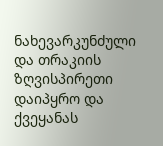ნახევარკუნძული და თრაკიის ზღვისპირეთი დაიპყრო და ქვეყანას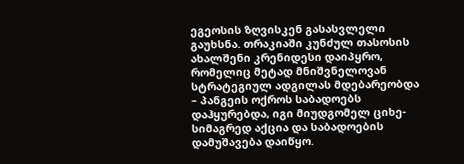ეგეოსის ზღვისკენ გასასვლელი გაუხსნა. თრაკიაში კუნძულ თასოსის ახალშენი კრენიდესი დაიპყრო, რომელიც მეტად მნიშვნელოვან სტრატეგიულ ადგილას მდებარეობდა – პანგეის ოქროს საბადოებს დაჰყურებდა, იგი მიუდგომელ ციხე-სიმაგრედ აქცია და საბადოების დამუშავება დაიწყო.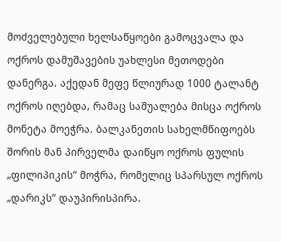მოძველებული ხელსაწყოები გამოცვალა და ოქროს დამუშავების უახლესი მეთოდები დანერგა. აქედან მეფე წლიურად 1000 ტალანტ ოქროს იღებდა, რამაც საშუალება მისცა ოქროს მონეტა მოეჭრა. ბალკანეთის სახელმწიფოებს შორის მან პირველმა დაიწყო ოქროს ფულის „ფილიპიკის“ მოჭრა, რომელიც სპარსულ ოქროს „დარიკს“ დაუპირისპირა.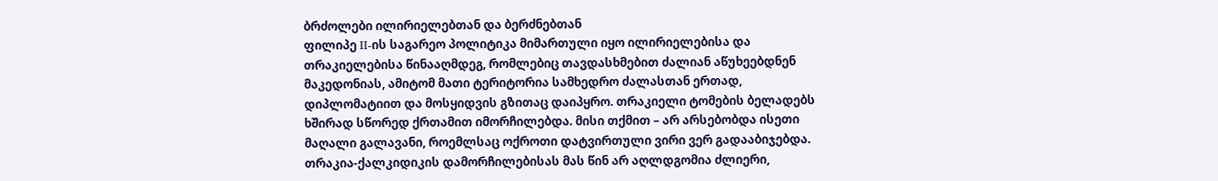ბრძოლები ილირიელებთან და ბერძნებთან
ფილიპე II-ის საგარეო პოლიტიკა მიმართული იყო ილირიელებისა და თრაკიელებისა წინააღმდეგ, რომლებიც თავდასხმებით ძალიან აწუხეებდნენ მაკედონიას, ამიტომ მათი ტერიტორია სამხედრო ძალასთან ერთად, დიპლომატიით და მოსყიდვის გზითაც დაიპყრო. თრაკიელი ტომების ბელადებს ხშირად სწორედ ქრთამით იმორჩილებდა. მისი თქმით – არ არსებობდა ისეთი მაღალი გალავანი, როემლსაც ოქროთი დატვირთული ვირი ვერ გადააბიჯებდა. თრაკია-ქალკიდიკის დამორჩილებისას მას წინ არ აღლდგომია ძლიერი,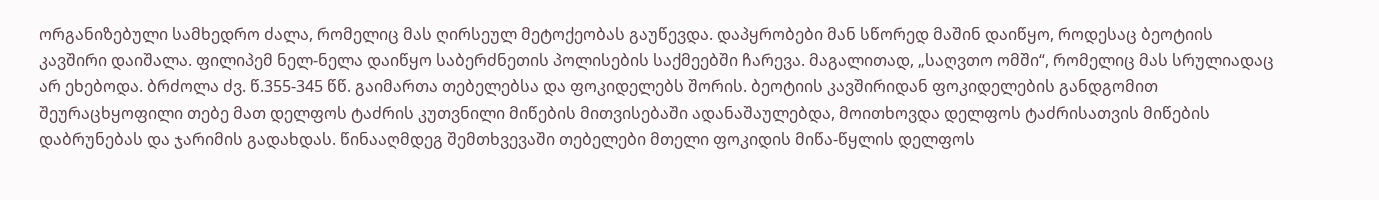ორგანიზებული სამხედრო ძალა, რომელიც მას ღირსეულ მეტოქეობას გაუწევდა. დაპყრობები მან სწორედ მაშინ დაიწყო, როდესაც ბეოტიის კავშირი დაიშალა. ფილიპემ ნელ-ნელა დაიწყო საბერძნეთის პოლისების საქმეებში ჩარევა. მაგალითად, „საღვთო ომში“, რომელიც მას სრულიადაც არ ეხებოდა. ბრძოლა ძვ. წ.355-345 წწ. გაიმართა თებელებსა და ფოკიდელებს შორის. ბეოტიის კავშირიდან ფოკიდელების განდგომით შეურაცხყოფილი თებე მათ დელფოს ტაძრის კუთვნილი მიწების მითვისებაში ადანაშაულებდა, მოითხოვდა დელფოს ტაძრისათვის მიწების დაბრუნებას და ჯარიმის გადახდას. წინააღმდეგ შემთხვევაში თებელები მთელი ფოკიდის მიწა-წყლის დელფოს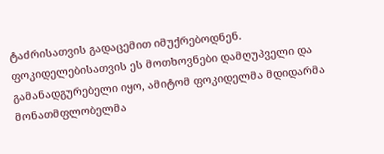ტაძრისათვის გადაცემით იმუქრებოდნენ. ფოკიდელებისათვის ეს მოთხოვნები დამღუპველი და გამანადგურებელი იყო, ამიტომ ფოკიდელმა მდიდარმა მონათმფლობელმა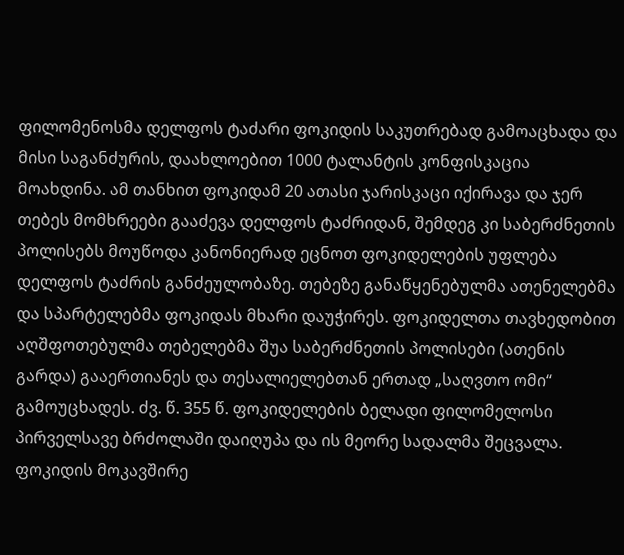ფილომენოსმა დელფოს ტაძარი ფოკიდის საკუთრებად გამოაცხადა და მისი საგანძურის, დაახლოებით 1000 ტალანტის კონფისკაცია მოახდინა. ამ თანხით ფოკიდამ 20 ათასი ჯარისკაცი იქირავა და ჯერ თებეს მომხრეები გააძევა დელფოს ტაძრიდან, შემდეგ კი საბერძნეთის პოლისებს მოუწოდა კანონიერად ეცნოთ ფოკიდელების უფლება დელფოს ტაძრის განძეულობაზე. თებეზე განაწყენებულმა ათენელებმა და სპარტელებმა ფოკიდას მხარი დაუჭირეს. ფოკიდელთა თავხედობით აღშფოთებულმა თებელებმა შუა საბერძნეთის პოლისები (ათენის გარდა) გააერთიანეს და თესალიელებთან ერთად „საღვთო ომი“ გამოუცხადეს. ძვ. წ. 355 წ. ფოკიდელების ბელადი ფილომელოსი პირველსავე ბრძოლაში დაიღუპა და ის მეორე სადალმა შეცვალა.
ფოკიდის მოკავშირე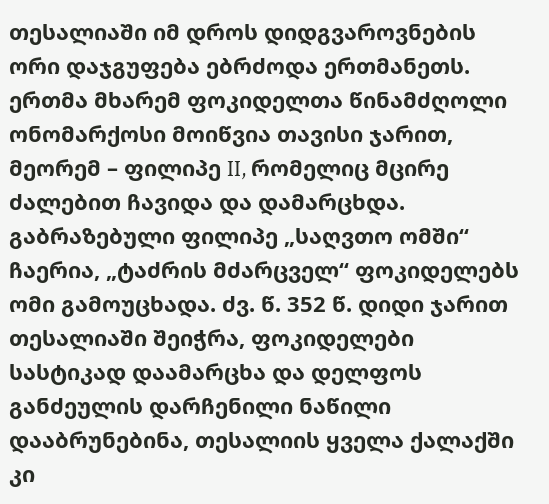თესალიაში იმ დროს დიდგვაროვნების ორი დაჯგუფება ებრძოდა ერთმანეთს. ერთმა მხარემ ფოკიდელთა წინამძღოლი ონომარქოსი მოიწვია თავისი ჯარით, მეორემ – ფილიპე II, რომელიც მცირე ძალებით ჩავიდა და დამარცხდა. გაბრაზებული ფილიპე „საღვთო ომში“ ჩაერია, „ტაძრის მძარცველ“ ფოკიდელებს ომი გამოუცხადა. ძვ. წ. 352 წ. დიდი ჯარით თესალიაში შეიჭრა, ფოკიდელები სასტიკად დაამარცხა და დელფოს განძეულის დარჩენილი ნაწილი დააბრუნებინა, თესალიის ყველა ქალაქში კი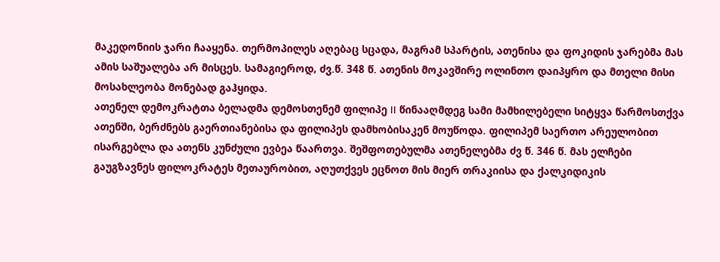მაკედონიის ჯარი ჩააყენა. თერმოპილეს აღებაც სცადა, მაგრამ სპარტის, ათენისა და ფოკიდის ჯარებმა მას ამის საშუალება არ მისცეს. სამაგიეროდ, ძვ.წ. 348 წ. ათენის მოკავშირე ოლინთო დაიპყრო და მთელი მისი მოსახლეობა მონებად გაჰყიდა.
ათენელ დემოკრატთა ბელადმა დემოსთენემ ფილიპე II წინააღმდეგ სამი მამხილებელი სიტყვა წარმოსთქვა ათენში, ბერძნებს გაერთიანებისა და ფილიპეს დამხობისაკენ მოუწოდა. ფილიპემ საერთო არეულობით ისარგებლა და ათენს კუნძული ევბეა წაართვა. შეშფოთებულმა ათენელებმა ძვ წ. 346 წ. მას ელჩები გაუგზავნეს ფილოკრატეს მეთაურობით, აღუთქვეს ეცნოთ მის მიერ თრაკიისა და ქალკიდიკის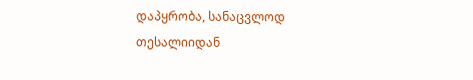დაპყრობა, სანაცვლოდ თესალიიდან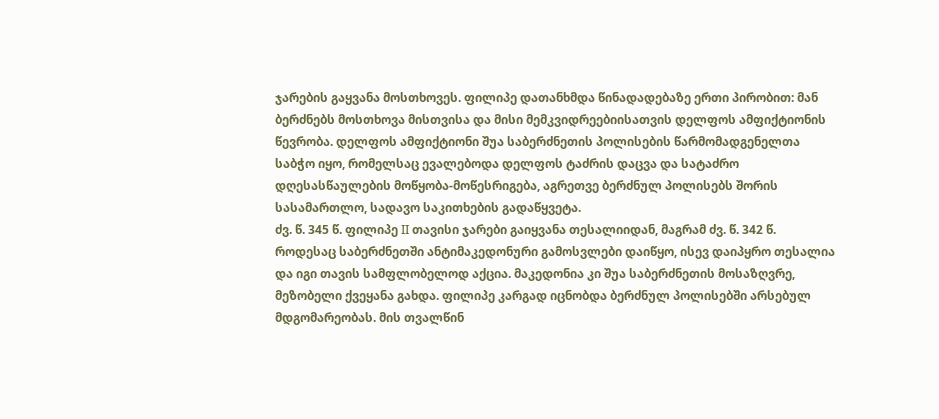ჯარების გაყვანა მოსთხოვეს. ფილიპე დათანხმდა წინადადებაზე ერთი პირობით: მან ბერძნებს მოსთხოვა მისთვისა და მისი მემკვიდრეებიისათვის დელფოს ამფიქტიონის წევრობა. დელფოს ამფიქტიონი შუა საბერძნეთის პოლისების წარმომადგენელთა საბჭო იყო, რომელსაც ევალებოდა დელფოს ტაძრის დაცვა და სატაძრო დღესასწაულების მოწყობა-მოწესრიგება, აგრეთვე ბერძნულ პოლისებს შორის სასამართლო, სადავო საკითხების გადაწყვეტა.
ძვ. წ. 345 წ. ფილიპე II თავისი ჯარები გაიყვანა თესალიიდან, მაგრამ ძვ. წ. 342 წ. როდესაც საბერძნეთში ანტიმაკედონური გამოსვლები დაიწყო, ისევ დაიპყრო თესალია და იგი თავის სამფლობელოდ აქცია. მაკედონია კი შუა საბერძნეთის მოსაზღვრე, მეზობელი ქვეყანა გახდა. ფილიპე კარგად იცნობდა ბერძნულ პოლისებში არსებულ მდგომარეობას. მის თვალწინ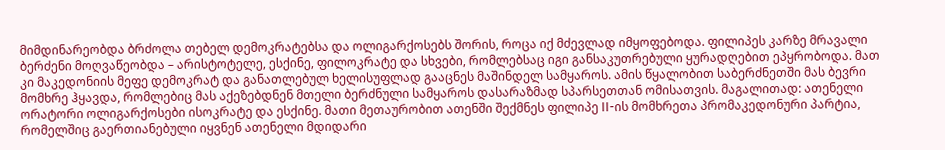მიმდინარეობდა ბრძოლა თებელ დემოკრატებსა და ოლიგარქოსებს შორის, როცა იქ მძევლად იმყოფებოდა. ფილიპეს კარზე მრავალი ბერძენი მოღვაწეობდა – არისტოტელე, ესქინე, ფილოკრატე და სხვები, რომლებსაც იგი განსაკუთრებული ყურადღებით ეპყრობოდა. მათ კი მაკედონიის მეფე დემოკრატ და განათლებულ ხელისუფლად გააცნეს მაშინდელ სამყაროს. ამის წყალობით საბერძნეთში მას ბევრი მომხრე ჰყავდა, რომლებიც მას აქეზებდნენ მთელი ბერძნული სამყაროს დასარაზმად სპარსეთთან ომისათვის. მაგალითად: ათენელი ორატორი ოლიგარქოსები ისოკრატე და ესქინე. მათი მეთაურობით ათენში შექმნეს ფილიპე II-ის მომხრეთა პრომაკედონური პარტია, რომელშიც გაერთიანებული იყვნენ ათენელი მდიდარი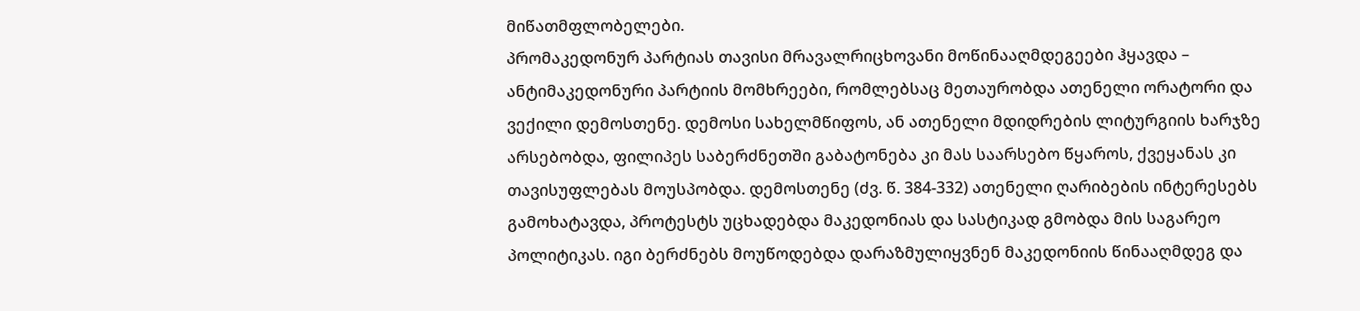მიწათმფლობელები.
პრომაკედონურ პარტიას თავისი მრავალრიცხოვანი მოწინააღმდეგეები ჰყავდა – ანტიმაკედონური პარტიის მომხრეები, რომლებსაც მეთაურობდა ათენელი ორატორი და ვექილი დემოსთენე. დემოსი სახელმწიფოს, ან ათენელი მდიდრების ლიტურგიის ხარჯზე არსებობდა, ფილიპეს საბერძნეთში გაბატონება კი მას საარსებო წყაროს, ქვეყანას კი თავისუფლებას მოუსპობდა. დემოსთენე (ძვ. წ. 384-332) ათენელი ღარიბების ინტერესებს გამოხატავდა, პროტესტს უცხადებდა მაკედონიას და სასტიკად გმობდა მის საგარეო პოლიტიკას. იგი ბერძნებს მოუწოდებდა დარაზმულიყვნენ მაკედონიის წინააღმდეგ და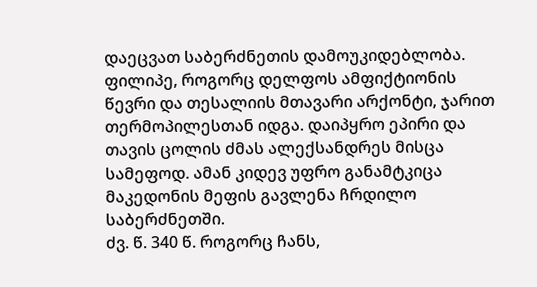დაეცვათ საბერძნეთის დამოუკიდებლობა. ფილიპე, როგორც დელფოს ამფიქტიონის წევრი და თესალიის მთავარი არქონტი, ჯარით თერმოპილესთან იდგა. დაიპყრო ეპირი და თავის ცოლის ძმას ალექსანდრეს მისცა სამეფოდ. ამან კიდევ უფრო განამტკიცა მაკედონის მეფის გავლენა ჩრდილო საბერძნეთში.
ძვ. წ. 340 წ. როგორც ჩანს,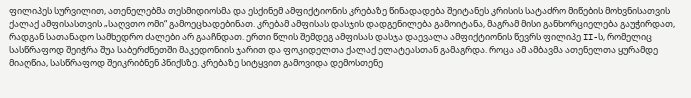ფილიპეს სურვილით, ათენელებმა თესმიდიოსმა და ესქინემ ამფიქტიონის კრებაზე წინადადება შეიტანეს კრისის სატაძრო მიწების მოხვნისათვის ქალაქ ამფისასთვის „საღვთო ომი“ გამოეცხადებინათ. კრებამ ამფისას დასჯის დადგენილება გამოიტანა, მაგრამ მისი განხორციელება გაუჭირდათ, რადგან სათანადო სამხედრო ძალები არ გააჩნდათ. ერთი წლის შემდეგ ამფისას დასჯა დაევალა ამფიქტიონის წევრს ფილიპე II-ს, რომელიც სასწრაფოდ შეიჭრა შუა საბერძნეთში მაკედონიის ჯარით და ფოკიდელთა ქალაქ ელატეასთან გამაგრდა. როცა ამ ამბავმა ათენელთა ყურამდე მიაღწია, სასწრაფოდ შეიკრიბნენ პნიქსზე. კრებაზე სიტყვით გამოვიდა დემოსთენე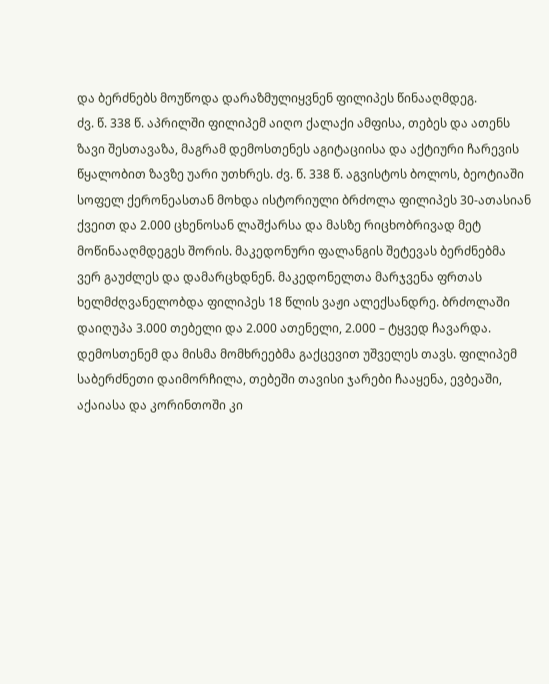და ბერძნებს მოუწოდა დარაზმულიყვნენ ფილიპეს წინააღმდეგ.
ძვ. წ. 338 წ. აპრილში ფილიპემ აიღო ქალაქი ამფისა, თებეს და ათენს ზავი შესთავაზა, მაგრამ დემოსთენეს აგიტაციისა და აქტიური ჩარევის წყალობით ზავზე უარი უთხრეს. ძვ. წ. 338 წ. აგვისტოს ბოლოს, ბეოტიაში სოფელ ქერონეასთან მოხდა ისტორიული ბრძოლა ფილიპეს 30-ათასიან ქვეით და 2.000 ცხენოსან ლაშქარსა და მასზე რიცხობრივად მეტ მოწინააღმდეგეს შორის. მაკედონური ფალანგის შეტევას ბერძნებმა ვერ გაუძლეს და დამარცხდნენ. მაკედონელთა მარჯვენა ფრთას ხელმძღვანელობდა ფილიპეს 18 წლის ვაჟი ალექსანდრე. ბრძოლაში დაიღუპა 3.000 თებელი და 2.000 ათენელი, 2.000 – ტყვედ ჩავარდა. დემოსთენემ და მისმა მომხრეებმა გაქცევით უშველეს თავს. ფილიპემ საბერძნეთი დაიმორჩილა, თებეში თავისი ჯარები ჩააყენა, ევბეაში, აქაიასა და კორინთოში კი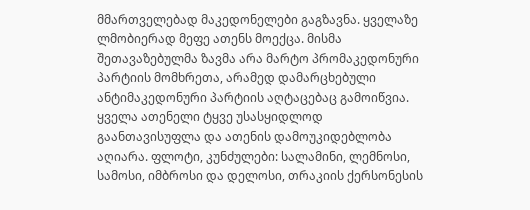მმართველებად მაკედონელები გაგზავნა. ყველაზე ლმობიერად მეფე ათენს მოექცა. მისმა შეთავაზებულმა ზავმა არა მარტო პრომაკედონური პარტიის მომხრეთა, არამედ დამარცხებული ანტიმაკედონური პარტიის აღტაცებაც გამოიწვია. ყველა ათენელი ტყვე უსასყიდლოდ გაანთავისუფლა და ათენის დამოუკიდებლობა აღიარა. ფლოტი, კუნძულები: სალამინი, ლემნოსი, სამოსი, იმბროსი და დელოსი, თრაკიის ქერსონესის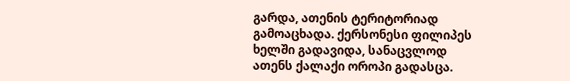გარდა, ათენის ტერიტორიად გამოაცხადა. ქერსონესი ფილიპეს ხელში გადავიდა, სანაცვლოდ ათენს ქალაქი ოროპი გადასცა.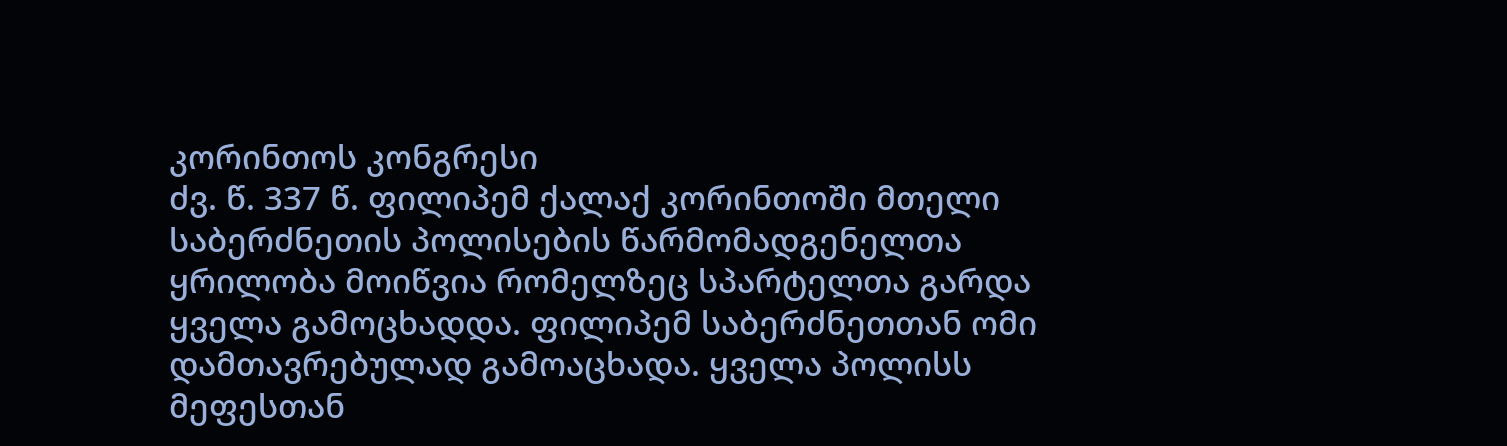კორინთოს კონგრესი
ძვ. წ. 337 წ. ფილიპემ ქალაქ კორინთოში მთელი საბერძნეთის პოლისების წარმომადგენელთა ყრილობა მოიწვია რომელზეც სპარტელთა გარდა ყველა გამოცხადდა. ფილიპემ საბერძნეთთან ომი დამთავრებულად გამოაცხადა. ყველა პოლისს მეფესთან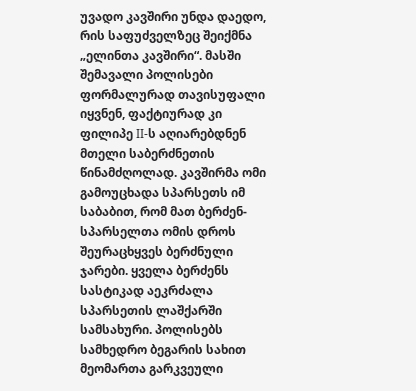უვადო კავშირი უნდა დაედო, რის საფუძველზეც შეიქმნა „ელინთა კავშირი“. მასში შემავალი პოლისები ფორმალურად თავისუფალი იყვნენ, ფაქტიურად კი ფილიპე II-ს აღიარებდნენ მთელი საბერძნეთის წინამძღოლად. კავშირმა ომი გამოუცხადა სპარსეთს იმ საბაბით, რომ მათ ბერძენ-სპარსელთა ომის დროს შეურაცხყვეს ბერძნული ჯარები. ყველა ბერძენს სასტიკად აეკრძალა სპარსეთის ლაშქარში სამსახური. პოლისებს სამხედრო ბეგარის სახით მეომართა გარკვეული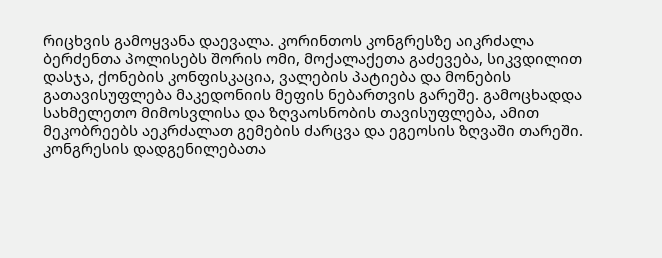რიცხვის გამოყვანა დაევალა. კორინთოს კონგრესზე აიკრძალა ბერძენთა პოლისებს შორის ომი, მოქალაქეთა გაძევება, სიკვდილით დასჯა, ქონების კონფისკაცია, ვალების პატიება და მონების გათავისუფლება მაკედონიის მეფის ნებართვის გარეშე. გამოცხადდა სახმელეთო მიმოსვლისა და ზღვაოსნობის თავისუფლება, ამით მეკობრეებს აეკრძალათ გემების ძარცვა და ეგეოსის ზღვაში თარეში. კონგრესის დადგენილებათა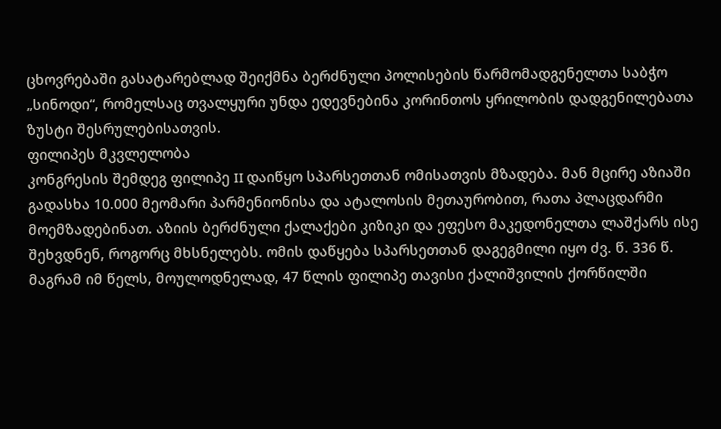ცხოვრებაში გასატარებლად შეიქმნა ბერძნული პოლისების წარმომადგენელთა საბჭო „სინოდი“, რომელსაც თვალყური უნდა ედევნებინა კორინთოს ყრილობის დადგენილებათა ზუსტი შესრულებისათვის.
ფილიპეს მკვლელობა
კონგრესის შემდეგ ფილიპე II დაიწყო სპარსეთთან ომისათვის მზადება. მან მცირე აზიაში გადასხა 10.000 მეომარი პარმენიონისა და ატალოსის მეთაურობით, რათა პლაცდარმი მოემზადებინათ. აზიის ბერძნული ქალაქები კიზიკი და ეფესო მაკედონელთა ლაშქარს ისე შეხვდნენ, როგორც მხსნელებს. ომის დაწყება სპარსეთთან დაგეგმილი იყო ძვ. წ. 336 წ. მაგრამ იმ წელს, მოულოდნელად, 47 წლის ფილიპე თავისი ქალიშვილის ქორწილში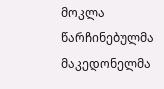მოკლა წარჩინებულმა მაკედონელმა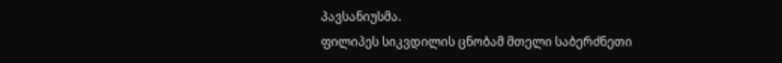პავსანიუსმა.
ფილიპეს სიკვდილის ცნობამ მთელი საბერძნეთი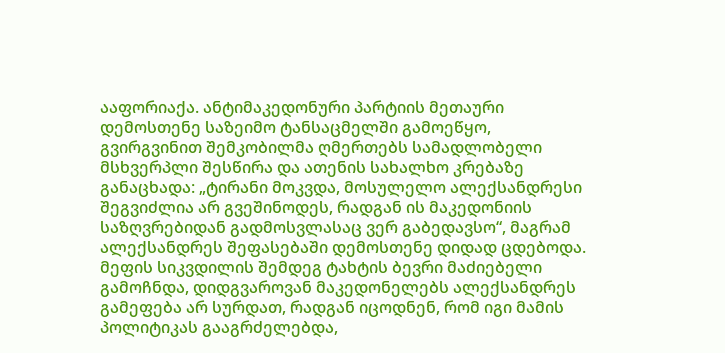ააფორიაქა. ანტიმაკედონური პარტიის მეთაური დემოსთენე საზეიმო ტანსაცმელში გამოეწყო, გვირგვინით შემკობილმა ღმერთებს სამადლობელი მსხვერპლი შესწირა და ათენის სახალხო კრებაზე განაცხადა: „ტირანი მოკვდა, მოსულელო ალექსანდრესი შეგვიძლია არ გვეშინოდეს, რადგან ის მაკედონიის საზღვრებიდან გადმოსვლასაც ვერ გაბედავსო“, მაგრამ ალექსანდრეს შეფასებაში დემოსთენე დიდად ცდებოდა. მეფის სიკვდილის შემდეგ ტახტის ბევრი მაძიებელი გამოჩნდა, დიდგვაროვან მაკედონელებს ალექსანდრეს გამეფება არ სურდათ, რადგან იცოდნენ, რომ იგი მამის პოლიტიკას გააგრძელებდა,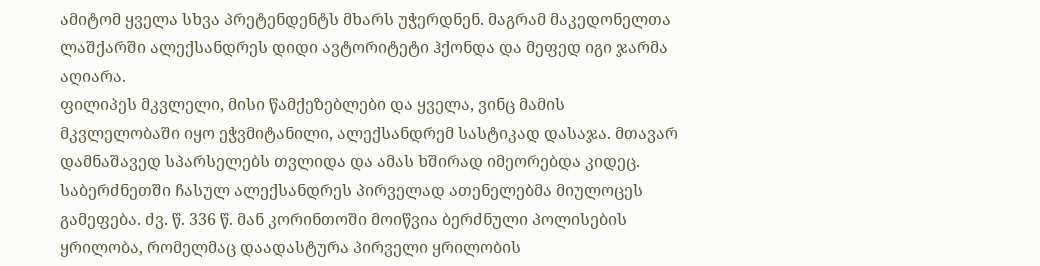ამიტომ ყველა სხვა პრეტენდენტს მხარს უჭერდნენ. მაგრამ მაკედონელთა ლაშქარში ალექსანდრეს დიდი ავტორიტეტი ჰქონდა და მეფედ იგი ჯარმა აღიარა.
ფილიპეს მკვლელი, მისი წამქეზებლები და ყველა, ვინც მამის მკვლელობაში იყო ეჭვმიტანილი, ალექსანდრემ სასტიკად დასაჯა. მთავარ დამნაშავედ სპარსელებს თვლიდა და ამას ხშირად იმეორებდა კიდეც.
საბერძნეთში ჩასულ ალექსანდრეს პირველად ათენელებმა მიულოცეს გამეფება. ძვ. წ. 336 წ. მან კორინთოში მოიწვია ბერძნული პოლისების ყრილობა, რომელმაც დაადასტურა პირველი ყრილობის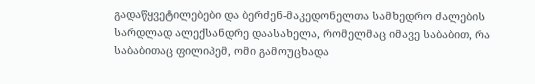გადაწყვეტილებები და ბერძენ-მაკედონელთა სამხედრო ძალების სარდლად ალექსანდრე დაასახელა, რომელმაც იმავე საბაბით, რა საბაბითაც ფილიპემ, ომი გამოუცხადა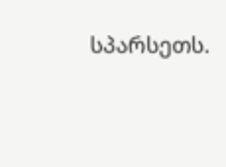სპარსეთს.